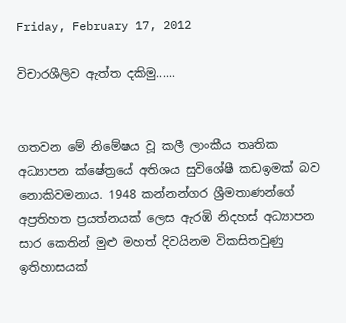Friday, February 17, 2012

විචාරශීලිව ඇත්ත දකිමු......


ගතවන මේ නිමේෂය වූ කලී ලාංකීය තෘතික අධ්‍යාපන ක්ෂේත්‍රයේ අතිශය සුවිශේෂී කඩඉමක් බව නොකිවමනාය. 1948 කන්නන්ගර ශ්‍රීමතාණන්ගේ අප්‍රතිහත ප්‍රයත්නයක් ලෙස ඇරඹි නිදහස් අධ්‍යාපන සාර කෙතින් මුළු මහත් දිවයිනම විකසිතවුණු ඉතිහාසයක්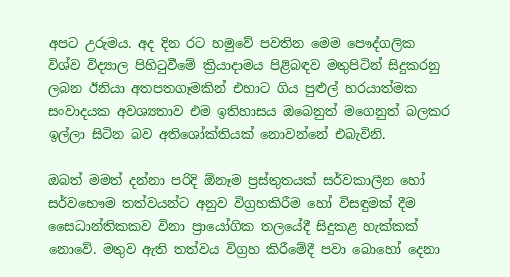අපට උරුමය. අද දින රට හමුවේ පවතින මෙම පෞද්ගලික විශ්ව විද්‍යාල පිහිටුවීමේ ක්‍රියාදාමය පිළිබඳව මතුපිටින් සිදුකරනු ලබන ඊනියා අතපතගෑමකින් එහාට ගිය පුළුල් හරයාත්මක සංවාදයක අවශ්‍යතාව එම ඉතිහාසය ඔබෙනුත් මගෙනුත් බලකර ඉල්ලා සිටින බව අතිශෝක්තියක් නොවන්නේ එබැවිනි.

ඔබත් මමත් දන්නා පරිදි ඕනෑම ප්‍රස්තුතයක් සර්වකාලීන හෝ සර්වභෞම තත්වයන්ට අනුව විග්‍රහකිරීම හෝ විසඳුමක් දීම සෛධාන්තිකකව විනා ප්‍රායෝගික තලයේදී සිදුකළ හැක්කක් නොවේ. මතුව ඇති තත්වය විග්‍රහ කිරීමේදී පවා බොහෝ දෙනා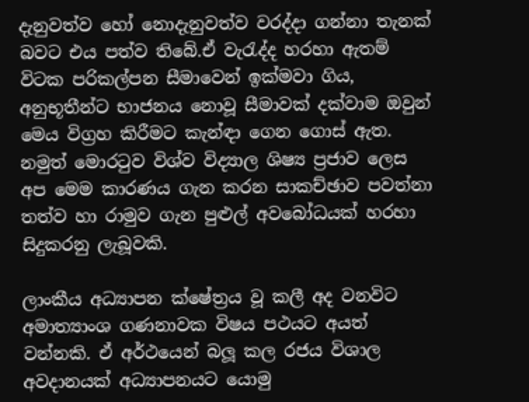දැනුවත්ව හෝ නොදැනුවත්ව වරද්දා ගන්නා තැනක් බවට එය පත්ව තිබේ.ඒ වැරැද්ද හරහා ඇතම් විටක පරිකල්පන සීමාවෙන් ඉක්මවා ගිය, අනුභූතීන්ට භාජනය නොවූ සීමාවක් දක්වාම ඔවුන් මෙය විග්‍රහ කිරීමට කැන්ඳා ගෙන ගොස් ඇත. නමුත් මොරටුව විශ්ව විද්‍යාල ශිෂ්‍ය ප්‍රජාව ලෙස අප මෙම කාරණය ගැන කරන සාකච්ඡාව පවත්නා තත්ව හා රාමුව ගැන පුළුල් අවබෝධයක් හරහා සිදුකරනු ලැබූවකි.

ලාංකීය අධ්‍යාපන ක්ෂේත්‍රය වූ කලී අද වනවිට අමාත්‍යාංශ ගණනාවක විෂය පථයට අයත් වන්නකි. ඒ අර්ථයෙන් බලූ කල රජය විශාල අවදානයක් අධ්‍යාපනයට යොමු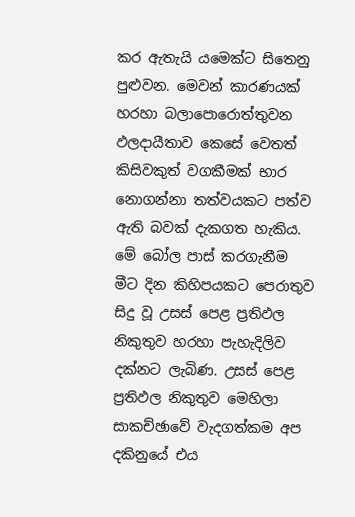කර ඇතැයි යමෙක්ට සිතෙනු පුළුවන. මෙවන් කාරණයක් හරහා බලාපොරොත්තුවන ඵලදායීතාව කෙසේ වෙතත් කිසිවකුත් වගකීමක් භාර නොගන්නා තත්වයකට පත්ව ඇති බවක් දැකගත හැකිය. මේ බෝල පාස් කරගැනීම මීට දින කිහිපයකට පෙරාතුව සිදු වූ උසස් පෙළ ප්‍රතිඵල නිකුතුව හරහා පැහැදිලිව දක්නට ලැබිණ. උසස් පෙළ ප්‍රතිඵල නිකුතුව මෙහිලා සාකච්ඡාවේ වැදගත්කම අප දකිනුයේ එය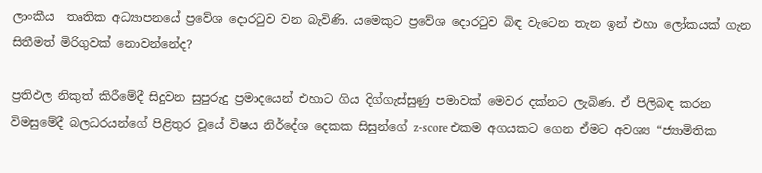ලාංකීය  තෘතික අධ්‍යාපනයේ ප්‍රවේශ දොරටුව වන බැවිණි. යමෙකුට ප්‍රවේශ දොරටුව බිඳ වැටෙන තැන ඉන් එහා ලෝකයක් ගැන සිතීමත් මිරිගුවක් නොවන්නේද?

ප්‍රතිඵල නිකුත් කිරීමේදී සිදුවන සුපුරුදු ප්‍රමාදයෙන් එහාට ගිය දිග්ගැස්සුණු පමාවක් මෙවර දක්නට ලැබිණ. ඒ පිලිබඳ කරන විමසුමේදී බලධරයන්ගේ පිළිතුර වූයේ විෂය නිර්දේශ දෙකක සිසුන්ගේ z-score එකම අගයකට ගෙන ඒමට අවශ්‍ය “ජ්‍යාමිතික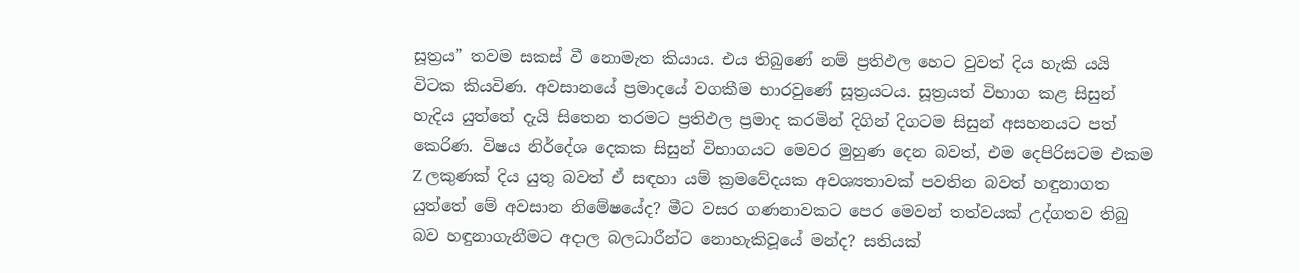සූත්‍රය” තවම සකස් වී නොමැත කියාය. එය තිබුණේ නම් ප්‍රතිඵල හෙට වුවත් දිය හැකි යයි විටක කියවිණ. අවසානයේ ප්‍රමාදයේ වගකීම භාරවුණේ සූත්‍රයටය. සූත්‍රයත් විභාග කළ සිසුන් හැදිය යුත්තේ දැයි සිතෙන තරමට ප්‍රතිඵල ප්‍රමාද කරමින් දිගින් දිගටම සිසුන් අසහනයට පත් කෙරිණ. විෂය නිර්දේශ දෙකක සිසුන් විභාගයට මෙවර මුහුණ දෙන බවත්, එම දෙපිරිසටම එකම Z ලකුණක් දිය යුතු බවත් ඒ සඳහා යම් ක්‍රමවේදයක අවශ්‍යතාවක් පවතින බවත් හඳුනාගත යුත්තේ මේ අවසාන නිමේෂයේද? මීට වසර ගණනාවකට පෙර මෙවන් තත්වයක් උද්ගතව තිබු බව හඳුනාගැනීමට අදාල බලධාරීන්ට නොහැකිවූයේ මන්ද? සතියක්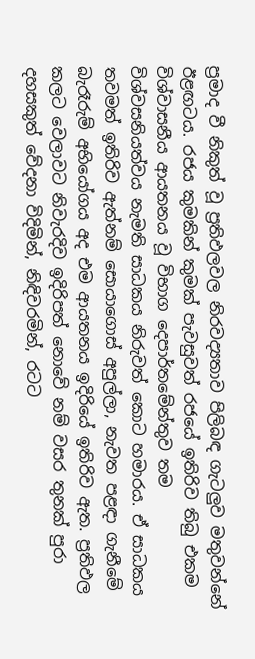ප්‍රමාද වී නිකුත් වූ ප්‍රතිඵලවල නිරවද්‍යතාව පිලිබඳ ගැටලුව මතුවන්නේ ඊළඟටය. රජය කුමකින් කුමක් පැවසුවත් රජයේ ඉතිරිව තිබු එකම විශ්වාසනීය ආයතනය වූ විභාග දෙපාර්තමේන්තුව තම විශ්වසනියත්වය නැමති සාධකය නිරුවත් කොට හමාරය. ඒ සාධකය තවමත් ඉතිරිව ඇත්නම් සොයාගොස් අපුල්ලා, නැවත පළඳා ගැනීමේ බැරෑරුම් අභියෝගය අද එම ආයතනය ඉදිරියේ ඉතිරිව ඇත. ප්‍රතිඵල කලට වෙලාවට නිවැරදිව ඉදිරිපත් නොවේ නම් වසර තුනක් පුරා දහසකුත් වේදනා විදිමින්, නිඳිවරමින්, රටට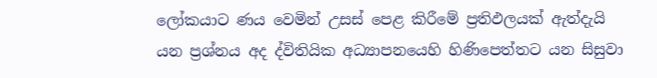ලෝකයාට ණය වෙමින් උසස් පෙළ කිරීමේ ප්‍රතිඵලයක් ඇත්දැයි යන ප්‍රශ්නය අද ද්විතියික අධ්‍යාපනයෙහි හිණිපෙත්තට යන සිසුවා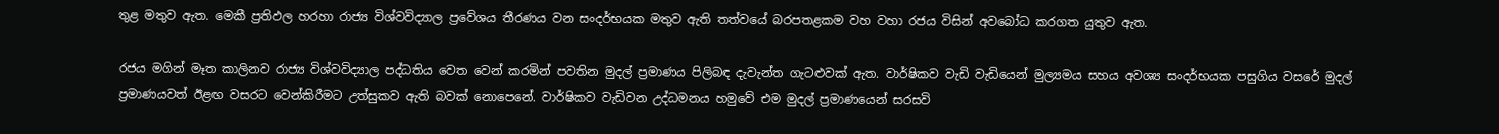තුළ මතුව ඇත. මෙකී ප්‍රතිඵල හරහා රාජ්‍ය විශ්වවිද්‍යාල ප්‍රවේශය තීරණය වන සංදර්භයක මතුව ඇති තත්වයේ බරපතළකම වහ වහා රජය විසින් අවබෝධ කරගත යුතුව ඇත.

රජය මගින් මෑත කාලිනව රාජ්‍ය විශ්වවිද්‍යාල පද්ධතිය වෙත වෙන් කරමින් පවතින මුදල් ප්‍රමාණය පිලිබඳ දැවැන්ත ගැටළුවක් ඇත. වාර්ෂිකව වැඩි වැඩියෙන් මුල්‍යමය සහය අවශ්‍ය සංදර්භයක පසුගිය වසරේ මුදල් ප්‍රමාණයවත් ඊළඟ වසරට වෙන්කිරීමට උත්සුකව ඇති බවක් නොපෙනේ. වාර්ෂිකව වැඩිවන උද්ධමනය හමුවේ එම මුදල් ප්‍රමාණයෙන් සරසවි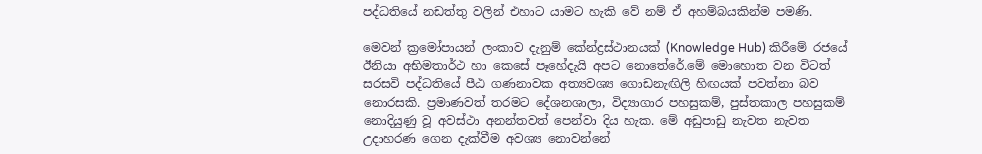පද්ධතියේ නඩත්තු වලින් එහාට යාමට හැකි වේ නම් ඒ අහම්බයකින්ම පමණි.

මෙවන් ක්‍රමෝපායන් ලංකාව දැනුම් කේන්ද්‍රස්ථානයක් (Knowledge Hub) කිරීමේ රජයේ ඊනියා අභිමතාර්ථ හා කෙසේ පෑහේදැයි අපට නොතේරේ.මේ මොහොත වන විටත් සරසවි පද්ධතියේ පීඨ ගණනාවක අත්‍යවශ්‍ය ගොඩනැඟිලි හිඟයක් පවත්නා බව නොරසකි. ප්‍රමාණවත් තරමට දේශනශාලා, විද්‍යාගාර පහසුකම්, පුස්තකාල පහසුකම් නොදියුණු වූ අවස්ථා අනන්තවත් පෙන්වා දිය හැක. මේ අඩුපාඩු නැවත නැවත උදාහරණ ගෙන දැක්වීම අවශ්‍ය නොවන්නේ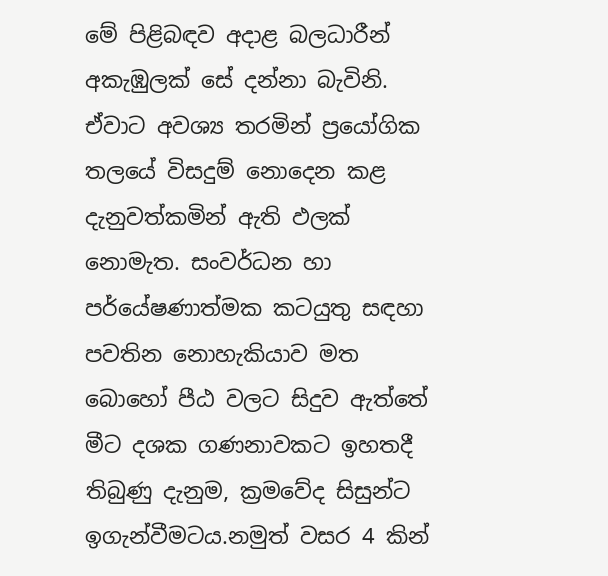මේ පිළිබඳව අදාළ බලධාරීන් අකැඹුලක් සේ දන්නා බැවිනි. ඒවාට අවශ්‍ය තරමින් ප්‍රයෝගික තලයේ විසදුම් නොදෙන කළ දැනුවත්කමින් ඇති ඵලක් නොමැත. සංවර්ධන හා පර්යේෂණාත්මක කටයුතු සඳහා පවතින නොහැකියාව මත බොහෝ පීඨ වලට සිදුව ඇත්තේ මීට දශක ගණනාවකට ඉහතදී තිබුණු දැනුම, ක්‍රමවේද සිසුන්ට ඉගැන්වීමටය.නමුත් වසර 4 කින්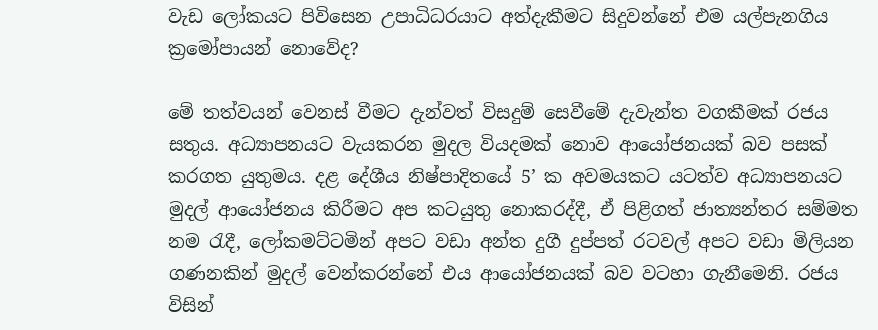වැඩ ලෝකයට පිවිසෙන උපාධිධරයාට අත්දැකීමට සිදුවන්නේ එම යල්පැනගිය ක්‍රමෝපායන් නොවේද?

මේ තත්වයන් වෙනස් වීමට දැන්වත් විසදුම් සෙවීමේ දැවැන්ත වගකීමක් රජය සතුය. අධ්‍යාපනයට වැයකරන මුදල වියදමක් නොව ආයෝජනයක් බව පසක් කරගත යුතුමය. දළ දේශීය නිෂ්පාදිතයේ 5’ ක අවමයකට යටත්ව අධ්‍යාපනයට මුදල් ආයෝජනය කිරීමට අප කටයුතු නොකරද්දී, ඒ පිළිගත් ජාත්‍යන්තර සම්මත නම රැදී, ලෝකමට්ටමින් අපට වඩා අන්ත දුගී දුප්පත් රටවල් අපට වඩා මිලියන ගණනකින් මුදල් වෙන්කරන්නේ එය ආයෝජනයක් බව වටහා ගැනීමෙනි. රජය විසින්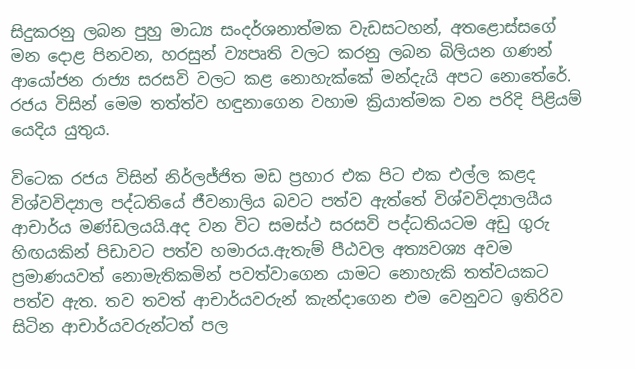සිදුකරනු ලබන පුහු මාධ්‍ය සංදර්ශනාත්මක වැඩසටහන්, අතළොස්සගේ මන දොළ පිනවන, හරසුන් ව්‍යපෘති වලට කරනු ලබන බිලියන ගණන් ආයෝජන රාජ්‍ය සරසවි වලට කළ නොහැක්කේ මන්දැයි අපට නොතේරේ. රජය විසින් මෙම තත්ත්ව හඳුනාගෙන වහාම ක්‍රියාත්මක වන පරිදි පිළියම් යෙදිය යුතුය.

විටෙක රජය විසින් නිර්ලජ්ජිත මඩ ප්‍රහාර එක පිට එක එල්ල කළද විශ්වවිද්‍යාල පද්ධතියේ ජීවනාලිය බවට පත්ව ඇත්තේ විශ්වවිද්‍යාලයීය ආචාර්ය මණ්ඩලයයි.අද වන විට සමස්ථ සරසවි පද්ධතියටම අඩු ගුරු හිඟයකින් පිඩාවට පත්ව හමාරය.ඇතැම් පීඨවල අත්‍යවශ්‍ය අවම ප්‍රමාණයවත් නොමැතිකමින් පවත්වාගෙන යාමට නොහැකි තත්වයකට පත්ව ඇත. තව තවත් ආචාර්යවරුන් කැන්දාගෙන එම වෙනුවට ඉතිරිව සිටින ආචාර්යවරුන්ටත් පල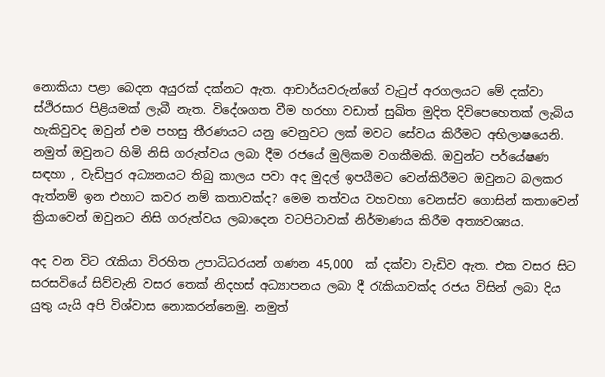නොකියා පළා බෙදන අයුරක් දක්නට ඇත. ආචාර්යවරුන්ගේ වැටුප් අරගලයට මේ දක්වා ස්ථිරසාර පිළියමක් ලැබී නැත. විදේශගත වීම හරහා වඩාත් සුඛිත මුදිත දිවිපෙහෙතක් ලැබිය හැකිවුවද ඔවුන් එම පහසු තීරණයට යනු වෙනුවට ලක් මවට සේවය කිරීමට අභිලාෂයෙනි. නමුත් ඔවුනට හිමි නිසි ගරුත්වය ලබා දීම රජයේ මුලිකම වගකීමකි. ඔවුන්ට පර්යේෂණ සඳහා , වැඩිපුර අධ්‍යනයට තිබු කාලය පවා අද මුදල් ඉපයීමට වෙන්කිරීමට ඔවුනට බලකර ඇත්නම් ඉන එහාට කවර නම් කතාවක්ද? මෙම තත්වය වහවහා වෙනස්ව ගොසින් කතාවෙන් ක්‍රියාවෙන් ඔවුනට නිසි ගරුත්වය ලබාදෙන වටපිටාවක් නිර්මාණය කිරීම අත්‍යවශ්‍යය.

අද වන විට රැකියා විරහිත උපාධිධරයන් ගණන 45,000  ක් දක්වා වැඩිව ඇත. එක වසර සිට සරසවියේ සිව්වැනි වසර තෙක් නිදහස් අධ්‍යාපනය ලබා දී රැකියාවක්ද රජය විසින් ලබා දිය යුතු යැයි අපි විශ්වාස නොකරන්නෙමු. නමුත්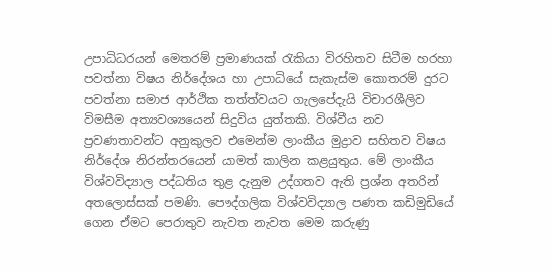උපාධිධරයන් මෙතරම් ප්‍රමාණයක් රැකියා විරහිතව සිටීම හරහා පවත්නා විෂය නිර්දේශය හා උපාධියේ සැකැස්ම කොතරම් දුරට පවත්නා සමාජ ආර්ථික තත්ත්වයට ගැලපේදැයි විචාරශීලිව විමසීම අත්‍යවශ්‍යයෙන් සිදුවිය යුත්තකි. විශ්වීය නව ප්‍රවණතාවන්ට අනුකුලව එමෙන්ම ලාංකීය මුද්‍රාව සහිතව විෂය නිර්දේශ නිරන්තරයෙන් යාමත් කාලින කළයුතුය. මේ ලාංකීය විශ්වවිද්‍යාල පද්ධතිය තුළ දැනුම උද්ගතව ඇති ප්‍රශ්න අතරින් අතලොස්සක් පමණි. පෞද්ගලික විශ්වවිද්‍යාල පණත කඩිමුඩියේ ගෙන ඒමට පෙරාතුව නැවත නැවත මෙම කරුණු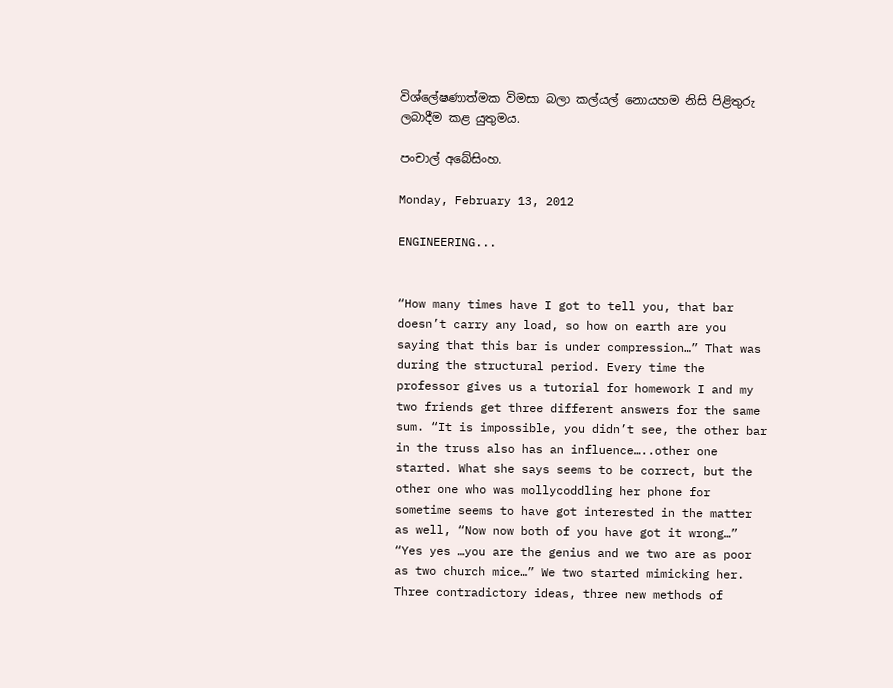විශ්ලේෂණාත්මක විමසා බලා කල්යල් නොයහම නිසි පිළිතුරු ලබාදීම කළ යුතුමය.

පංචාල් අබේසිංහ.

Monday, February 13, 2012

ENGINEERING...


“How many times have I got to tell you, that bar doesn’t carry any load, so how on earth are you saying that this bar is under compression…” That was during the structural period. Every time the professor gives us a tutorial for homework I and my two friends get three different answers for the same sum. “It is impossible, you didn’t see, the other bar in the truss also has an influence…..other one started. What she says seems to be correct, but the other one who was mollycoddling her phone for sometime seems to have got interested in the matter as well, “Now now both of you have got it wrong…”  “Yes yes …you are the genius and we two are as poor as two church mice…” We two started mimicking her. Three contradictory ideas, three new methods of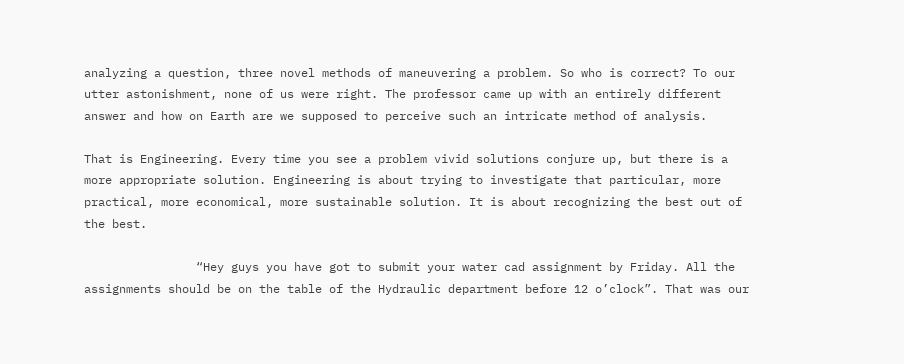analyzing a question, three novel methods of maneuvering a problem. So who is correct? To our utter astonishment, none of us were right. The professor came up with an entirely different answer and how on Earth are we supposed to perceive such an intricate method of analysis.

That is Engineering. Every time you see a problem vivid solutions conjure up, but there is a more appropriate solution. Engineering is about trying to investigate that particular, more practical, more economical, more sustainable solution. It is about recognizing the best out of the best.

                “Hey guys you have got to submit your water cad assignment by Friday. All the assignments should be on the table of the Hydraulic department before 12 o’clock”. That was our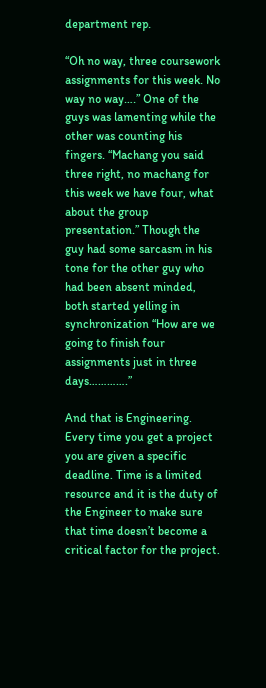department rep.

“Oh no way, three coursework assignments for this week. No way no way….” One of the guys was lamenting while the other was counting his fingers. “Machang you said three right, no machang for this week we have four, what about the group presentation.” Though the guy had some sarcasm in his tone for the other guy who had been absent minded, both started yelling in synchronization “How are we going to finish four assignments just in three days………….”

And that is Engineering. Every time you get a project you are given a specific deadline. Time is a limited resource and it is the duty of the Engineer to make sure that time doesn’t become a critical factor for the project.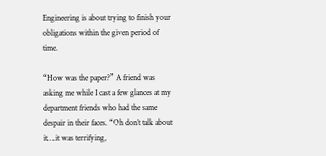Engineering is about trying to finish your obligations within the given period of time.

“How was the paper?” A friend was asking me while I cast a few glances at my department friends who had the same despair in their faces. “Oh don’t talk about it….it was terrifying,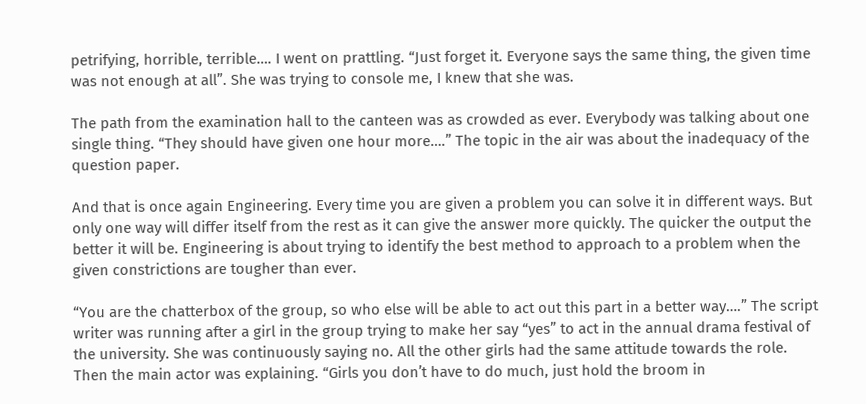petrifying, horrible, terrible…. I went on prattling. “Just forget it. Everyone says the same thing, the given time was not enough at all”. She was trying to console me, I knew that she was.

The path from the examination hall to the canteen was as crowded as ever. Everybody was talking about one single thing. “They should have given one hour more….” The topic in the air was about the inadequacy of the question paper.

And that is once again Engineering. Every time you are given a problem you can solve it in different ways. But only one way will differ itself from the rest as it can give the answer more quickly. The quicker the output the better it will be. Engineering is about trying to identify the best method to approach to a problem when the given constrictions are tougher than ever.

“You are the chatterbox of the group, so who else will be able to act out this part in a better way….” The script writer was running after a girl in the group trying to make her say “yes” to act in the annual drama festival of the university. She was continuously saying no. All the other girls had the same attitude towards the role. Then the main actor was explaining. “Girls you don’t have to do much, just hold the broom in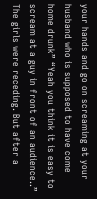your hands and go on screaming at your husband who is supposed to have come home drunk” “Yeah you think it is easy to scream at a guy in front of an audience..” The girls were receding. But after a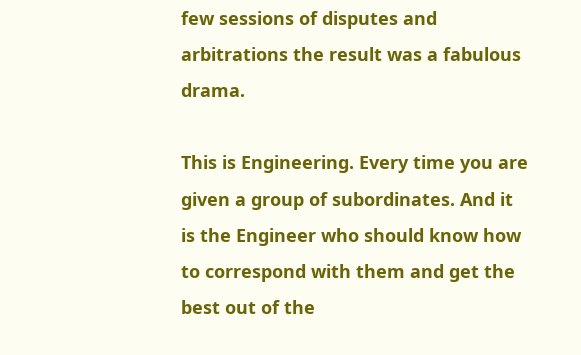few sessions of disputes and arbitrations the result was a fabulous drama.

This is Engineering. Every time you are given a group of subordinates. And it is the Engineer who should know how to correspond with them and get the best out of the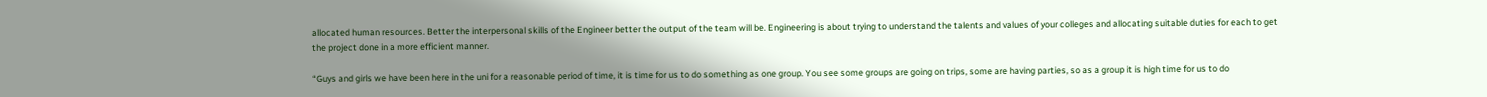allocated human resources. Better the interpersonal skills of the Engineer better the output of the team will be. Engineering is about trying to understand the talents and values of your colleges and allocating suitable duties for each to get the project done in a more efficient manner.

“Guys and girls we have been here in the uni for a reasonable period of time, it is time for us to do something as one group. You see some groups are going on trips, some are having parties, so as a group it is high time for us to do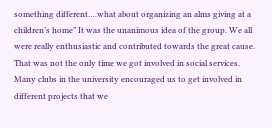something different….what about organizing an alms giving at a children’s home” It was the unanimous idea of the group. We all were really enthusiastic and contributed towards the great cause. That was not the only time we got involved in social services. Many clubs in the university encouraged us to get involved in different projects that we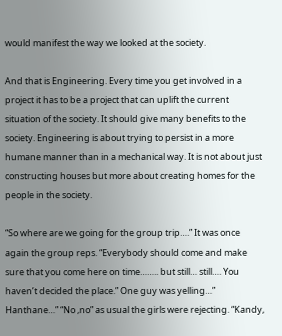would manifest the way we looked at the society.

And that is Engineering. Every time you get involved in a project it has to be a project that can uplift the current situation of the society. It should give many benefits to the society. Engineering is about trying to persist in a more humane manner than in a mechanical way. It is not about just constructing houses but more about creating homes for the people in the society.

“So where are we going for the group trip….” It was once again the group reps. “Everybody should come and make sure that you come here on time…….. but still… still…. You haven’t decided the place.” One guy was yelling…” Hanthane…” “No ,no” as usual the girls were rejecting. “Kandy,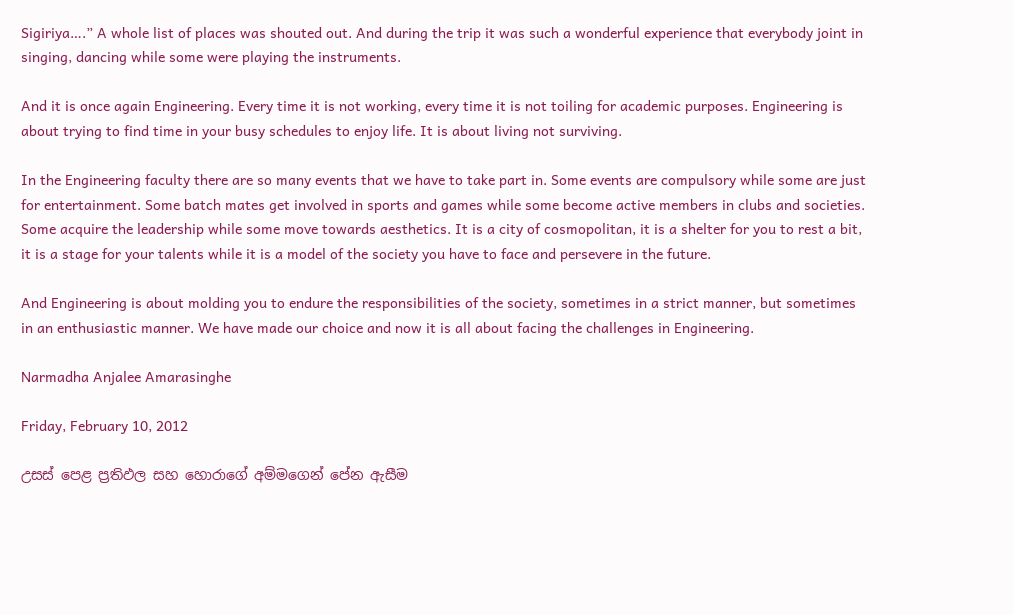Sigiriya….” A whole list of places was shouted out. And during the trip it was such a wonderful experience that everybody joint in singing, dancing while some were playing the instruments.

And it is once again Engineering. Every time it is not working, every time it is not toiling for academic purposes. Engineering is about trying to find time in your busy schedules to enjoy life. It is about living not surviving.

In the Engineering faculty there are so many events that we have to take part in. Some events are compulsory while some are just for entertainment. Some batch mates get involved in sports and games while some become active members in clubs and societies. Some acquire the leadership while some move towards aesthetics. It is a city of cosmopolitan, it is a shelter for you to rest a bit, it is a stage for your talents while it is a model of the society you have to face and persevere in the future.

And Engineering is about molding you to endure the responsibilities of the society, sometimes in a strict manner, but sometimes in an enthusiastic manner. We have made our choice and now it is all about facing the challenges in Engineering.

Narmadha Anjalee Amarasinghe

Friday, February 10, 2012

උසස් පෙළ ප්‍රතිඵල සහ හොරාගේ අම්මගෙන් පේන ඇසීම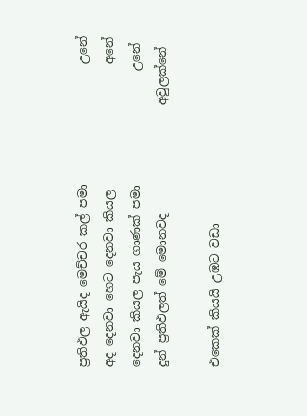ප්‍රතිඵල ඇයිද මෙච්චර කල් පමා                    උනේ
අද දෙනවා හෙට දෙනවා කියල                     අනේ
දෙනවා කියල පැය ගාණක් පමා                   උනේ
දුන් ප්‍රතිඵලත් මේ මොනවද                  අවුලක්නේ

එකෙක් කියයි උඹට වඩා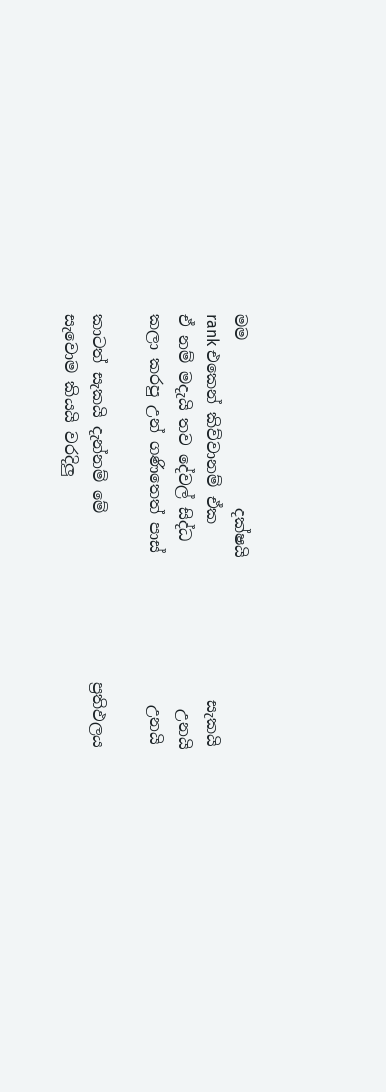මම                     දක්ෂයි
rank එකෙන් කිව්වානම් ඒක                      සැකයි
ඒ නම් මදැයි තව දේවල් සිද්ධ                     උනයි
කලා කරපු උන් ගණිතෙත් පාස්                   උනයි

කාටත් සැකයි දැන්නම් මේ                     ප්‍රතිඵලය
සැවොම කියයි වරදිලු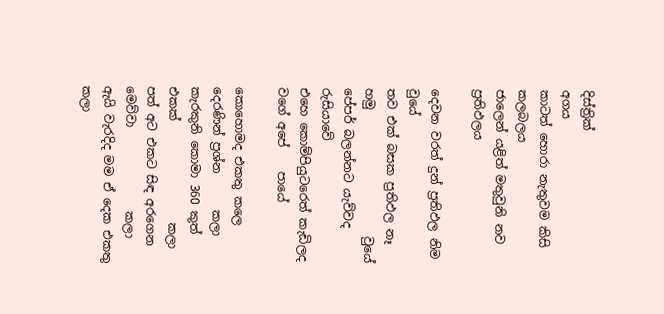දිස්ත්‍රික්                      අගය
කාටත් හොරා නැතුවම කිසි                   කලබලය
ජාලෙන් යළිත් මතුවුනි නව                    ප්‍රතිඵලය

දෙවන වරත් දුන් ප්‍රතිඵල නිම                       වුයේ
තව එක් බසක ප්‍රතිඵල නෑ හමු                     වුයේ
පේපර් බලන්නට යැව්වද                       රුසියාවේ
එහෙ කොම්පියුටරෙත් කැඩිලද වගේ අපේ    පායේ

කොහොමද එකතු කලෙ දෙරණින් ප්‍රශ්න      කලා
කැරකුනි කොමා 360 කුත් එකක්                 කලා
පත් අට එකට සිඳ අරගෙන මෙව්වා              කලා
ඇයි වැරදිද මම ඒ දෙක එකතු                     කලා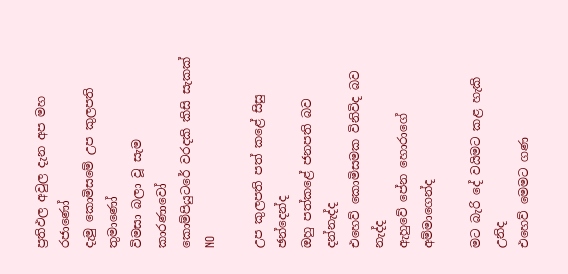ප්‍රතිඵල අවුල දැන අප මහ                    රජාණෝ
දැමු කොමිසමේ උප කුලපති               තුමාණෝ
විමසා බලා වූ සැම                          කාරණාවෝ
කොම්පියුටරේ වරදකි කිසි සැකක්               NO

උප කුලපති පත් කළේ සිසු                ඡන්දෙන්ද
ඔහු පත්කළේ ජනපති බව                   දන්නැද්ද
එහෙව් කොමිසමක විනිවිද බව                නැද්ද
ඇහුවේ පේන හොරාගේ                අම්මාගෙන්ද

මට බැරි දේ වයිමට කළ හැකි                   උනිද
එහෙව් මෙමට ගණ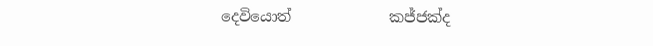දෙවියොත්             කජ්ජක්ද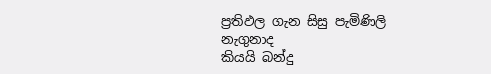ප්‍රතිඵල ගැන සිසු පැමිණිලි                   නැගුනාද
කියයි බන්දු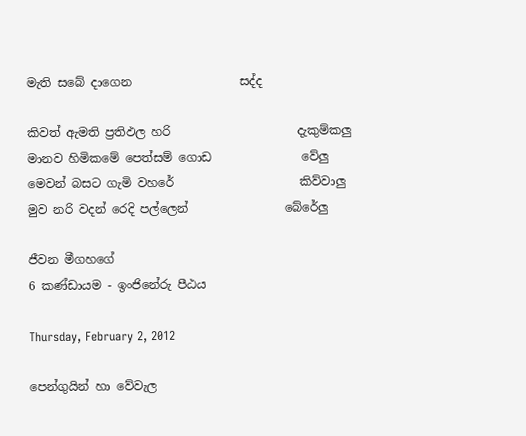මැති සබේ දාගෙන                  සද්ද

කිවත් ඇමති ප්‍රතිඵල හරි                     දැකුම්කලු
මානව හිමිකමේ පෙත්සම් ගොඩ               වේලු
මෙවන් බසට ගැමි වහරේ                     කිව්වාලු
මුව නරි වදන් රෙදි පල්ලෙන්                බේරේලු

ජීවන මීගහගේ
6 කණ්ඩායම - ඉංජිනේරු පීඨය

Thursday, February 2, 2012

පෙන්ගුයින් හා වේවැල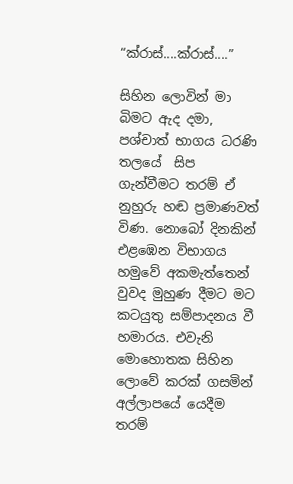“ක්රාස්....ක්රාස්....”

සිහින ලොවින් මා බිමට ඇද දමා, පශ්චාත් භාගය ධරණි තලයේ  සිප ගැන්වීමට තරම් ඒ නුහුරු හඬ ප්‍රමාණවත් විණ. නොබෝ දිනකින් එළඹෙන විභාගය හමුවේ අකමැත්තෙන් වුවද මුහුණ දීමට මට කටයුතු සම්පාදනය වී හමාරය. එවැනි මොහොතක සිහින ලොවේ කරක් ගසමින් අල්ලාපයේ යෙදීම තරම්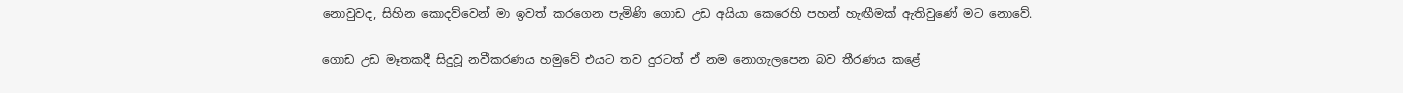නොවුවද, සිහින කොදව්වෙන් මා ඉවත් කරගෙන පැමිණි ගොඩ උඩ අයියා කෙරෙහි පහන් හැඟීමක් ඇතිවුණේ මට නොවේ.

ගොඩ උඩ මෑතකදී සිදුවූ නවීකරණය හමුවේ එයට තව දුරටත් ඒ නම නොගැලපෙන බව තීරණය කළේ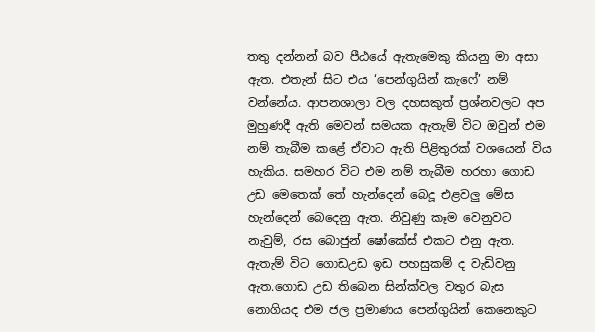තතු දන්නන් බව පීඨයේ ඇතැමෙකු කියනු මා අසා ඇත. එතැන් සිට එය ‘පෙන්ගුයින් කැෆේ’ නම් වන්නේය. ආපනශාලා වල දහසකුත් ප්‍රශ්නවලට අප මුහුණදී ඇති මෙවන් සමයක ඇතැම් විට ඔවුන් එම නම් තැබීම කළේ ඒවාට ඇති පිළිතුරක් වශයෙන් විය හැකිය. සමහර විට එම නම් තැබීම හරහා ගොඩ උඩ මෙතෙක් තේ හැන්දෙන් බෙදූ එළවලු මේස හැන්දෙන් බෙදෙනු ඇත. නිවුණු කෑම වෙනුවට නැවුම්, රස බොජුන් ෂෝකේස් එකට එනු ඇත. ඇතැම් විට ගොඩඋඩ ඉඩ පහසුකම් ද වැඩිවනු ඇත.ගොඩ උඩ තිබෙන සින්ක්වල වතුර බැස නොගියද එම ජල ප්‍රමාණය පෙන්ගුයින් කෙනෙකුට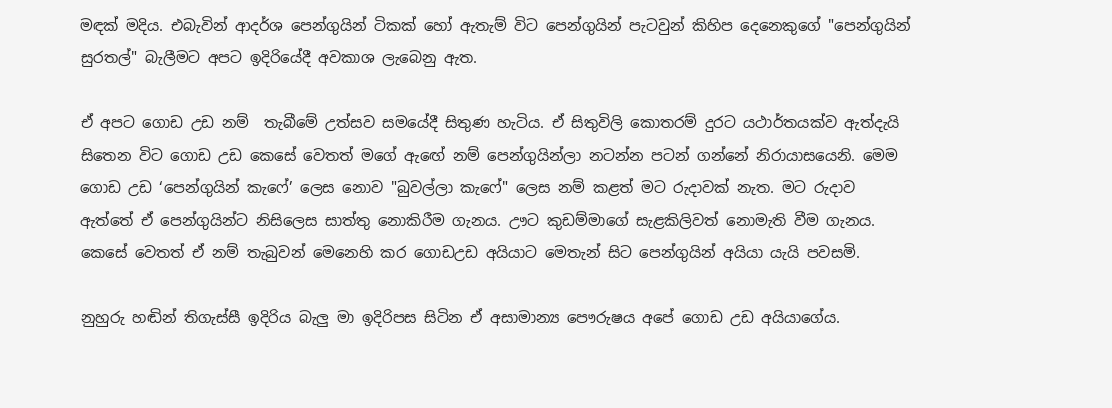මඳක් මදිය. එබැවින් ආදර්ශ පෙන්ගුයින් ටිකක් හෝ ඇතැම් විට පෙන්ගුයින් පැටවුන් කිහිප දෙනෙකුගේ "පෙන්ගුයින් සුරතල්" බැලීමට අපට ඉදිරියේදී අවකාශ ලැබෙනු ඇත.

ඒ අපට ගොඩ උඩ නම්  තැබීමේ උත්සව සමයේදී සිතුණ හැටිය. ඒ සිතුවිලි කොතරම් දුරට යථාර්තයක්ව ඇත්දැයි සිතෙන විට ගොඩ උඩ කෙසේ වෙතත් මගේ ඇඟේ නම් පෙන්ගුයින්ලා නටන්න පටන් ගන්නේ නිරායාසයෙනි. මෙම ගොඩ උඩ ‘පෙන්ගුයින් කැෆේ’ ලෙස නොව "බුවල්ලා කැෆේ" ලෙස නම් කළත් මට රුදාවක්‌ නැත. මට රුදාව ඇත්තේ ඒ පෙන්ගුයින්ට නිසිලෙස සාත්තු නොකිරීම ගැනය. ඌට කුඩම්මාගේ සැළකිලිවත් නොමැති වීම ගැනය. කෙසේ වෙතත් ඒ නම් තැබුවන් මෙනෙහි කර ගොඩඋඩ අයියාට මෙතැන් සිට පෙන්ගුයින් අයියා යැයි පවසමි.

නුහුරු හඬින් තිගැස්සී ඉදිරිය බැලු මා ඉදිරිපස සිටින ඒ අසාමාන්‍ය පෞරුෂය අපේ ගොඩ උඩ අයියාගේය.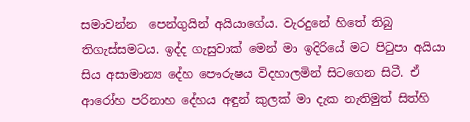සමාවන්න  පෙන්ගුයින් අයියාගේය. වැරදුනේ හිතේ තිබු තිගැස්සමටය. ඉද්ද ගැසුවාක් මෙන් මා ඉදිරියේ මට පිටුපා අයියා සිය අසාමාන්‍ය දේහ පෞරුෂය විදහාලමින් සිටගෙන සිටී. ඒ ආරෝහ පරිනාහ දේහය අඳුන් කුලක් මා දැක නැතිමුත් සිත්හි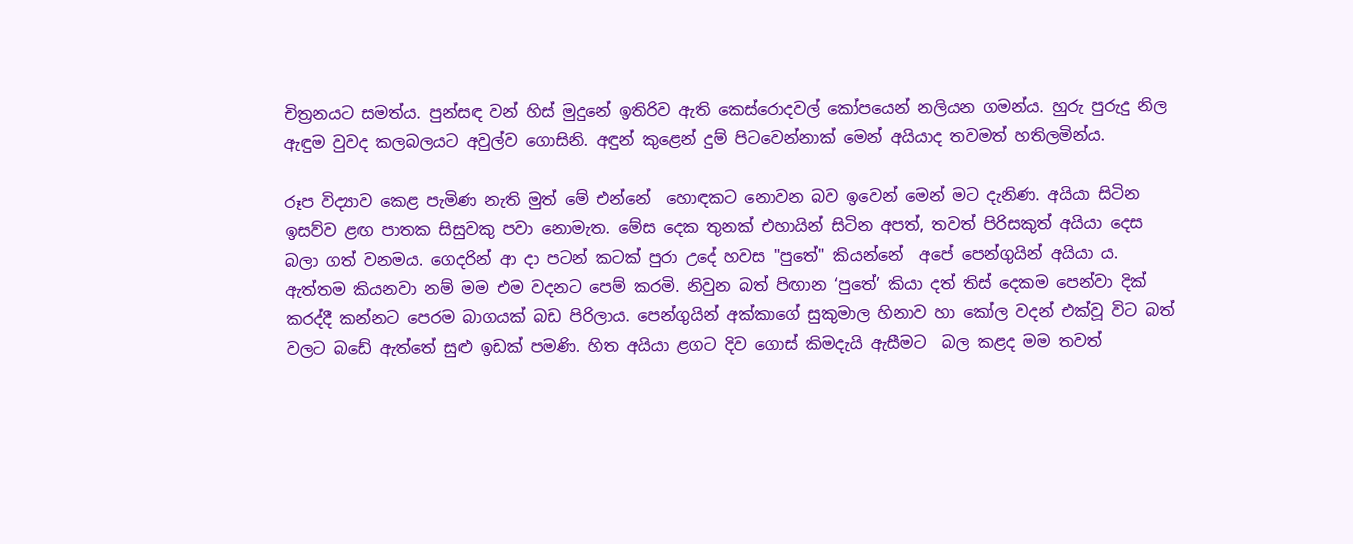චිත්‍රනයට සමත්ය. පුන්සඳ වන් හිස් මුදුනේ ඉතිරිව ඇති කෙස්රොදවල් කෝපයෙන් නලියන ගමන්ය. හුරු පුරුදු නිල ඇඳුම වුවද කලබලයට අවුල්ව ගොසිනි. අඳුන් කුළෙන් දුම් පිටවෙන්නාක් මෙන් අයියාද තවමත් හතිලමින්ය.

රූප විද්‍යාව කෙළ පැමිණ නැති මුත් මේ එන්නේ  හොඳකට නොවන බව ඉවෙන් මෙන් මට දැනිණ. අයියා සිටින ඉසව්ව ළඟ පාතක සිසුවකු පවා නොමැත. මේස දෙක තුනක් එහායින් සිටින අපත්, තවත් පිරිසකුත් අයියා දෙස බලා ගත් වනමය. ගෙදරින් ආ දා පටන් කටක් පුරා උදේ හවස "පුතේ" කියන්නේ  අපේ පෙන්ගුයින් අයියා ය. ඇත්තම කියනවා නම් මම එම වදනට පෙම් කරමි. නිවුන බත් පිඟාන ‘පුතේ’ කියා දත් තිස් දෙකම පෙන්වා දික් කරද්දී කන්නට පෙරම බාගයක් බඩ පිරිලාය. පෙන්ගුයින් අක්කාගේ සුකුමාල හිනාව හා කෝල වදන් එක්වූ විට බත් වලට බඩේ ඇත්තේ සුළු ඉඩක් පමණි. හිත අයියා ළගට දිව ගොස් කිමදැයි ඇසීමට  බල කළද මම තවත්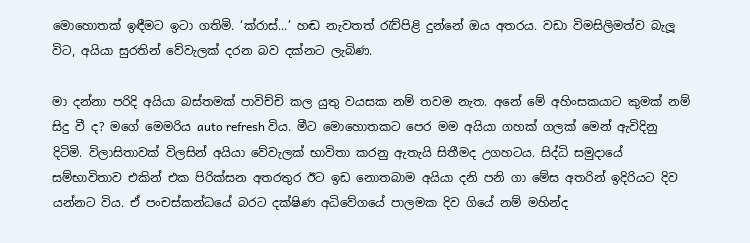මොහොතක් ඉඳීමට ඉටා ගතිමි. ‘ක්‌රාස්...’ හඬ නැවතත් රැව්පිළි දුන්නේ ඔය අතරය. වඩා විමසිලිමත්ව බැලූ විට, අයියා සුරතින් වේවැලක් දරන බව දක්නට ලැබිණ.

මා දන්නා පරිදි අයියා බස්තමක් පාවිච්චි කල යුතු වයසක නම් තවම නැත. අනේ මේ අහිංසකයාට කුමක් නම් සිදු වී ද? මගේ මෙමරිය auto refresh විය. මීට මොහොතකට පෙර මම අයියා ගහක් ගලක් මෙන් ඇවිදිනු දිටිමි. විලාසිතාවක් විලසින් අයියා වේවැලක් භාවිතා කරනු ඇතැයි සිතීමද උගහටය. සිද්ධි සමුදායේ සම්භාවිතාව එකින් එක පිරික්සන අතරතුර ඊට ඉඩ නොතබාම අයියා දනි පනි ගා මේස අතරින් ඉදිරියට දිව යන්නට විය. ඒ පංචස්කන්ධයේ බරට දක්ෂිණ අධිවේගයේ පාලමක දිව ගියේ නම් මහින්ද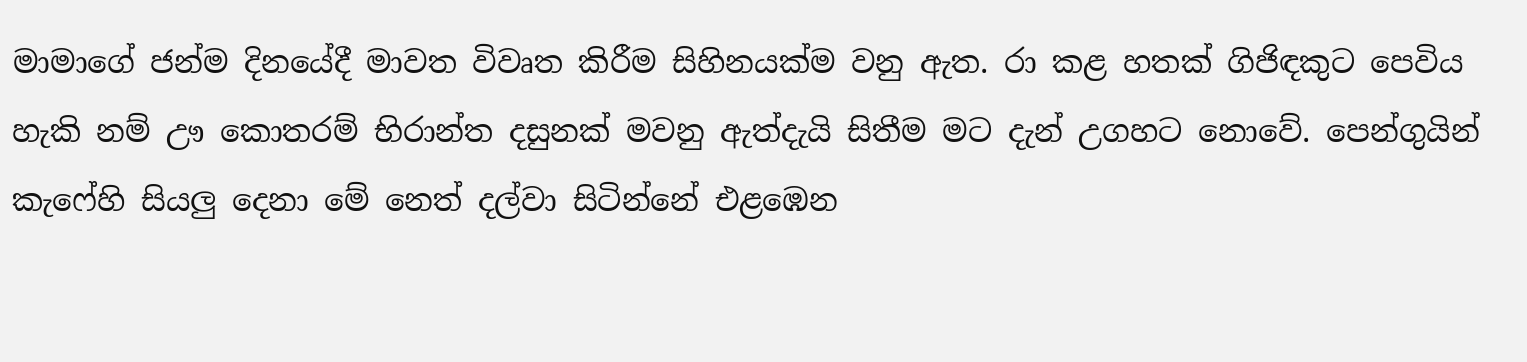මාමාගේ ජන්ම දිනයේදී මාවත විවෘත කිරීම සිහිනයක්ම වනු ඇත. රා කළ හතක් ගිජිඳකුට පෙවිය හැකි නම් ඌ කොතරම් භිරාන්ත දසුනක් මවනු ඇත්දැයි සිතීම මට දැන් උගහට නොවේ. පෙන්ගුයින් කැෆේහි සියලු දෙනා මේ නෙත් දල්වා සිටින්නේ එළඹෙන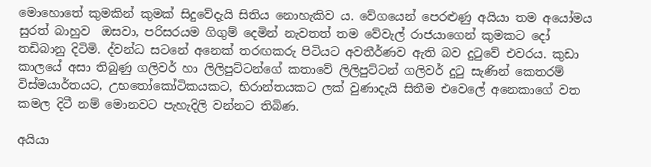මොහොතේ කුමකින් කුමක් සිදුවේදැයි සිතිය නොහැකිව ය. වේගයෙන් පෙරළුණු අයියා තම අයෝමය සුරත් බාහුව  ඔසවා, පරිසරයම ගිගුම් දෙමින් නැවතත් තම වේවැල් රාජයාගෙන් කුමකට දෝ තඩිබානු දිටිමි. ද්වන්ධ සටනේ අනෙක් තරඟකරු පිටියට අවතීර්ණව ඇති බව දුටුවේ එවරය. කුඩා කාලයේ අසා තිබුණු ගලිවර් හා ලිලිපුට්ටන්ගේ කතාවේ ලිලිපුට්ටන් ගලිවර් දුටු සැණින් කෙතරම් විස්මයාර්තයට, උභතෝකෝටිකයකට, භිරාන්තයකට ලක් වුණාදැයි සිතීම එවෙලේ අනෙකාගේ වත කමල දිටී නම් මොනවට පැහැදිලි වන්නට තිබිණ.

අයියා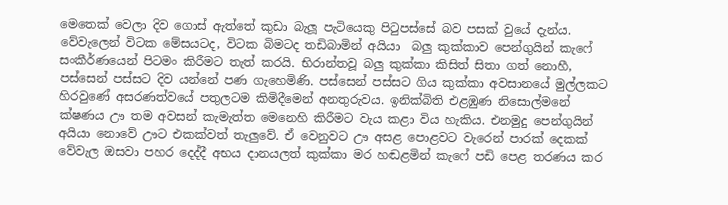මෙතෙක් වෙලා දිව ගොස් ඇත්තේ කුඩා බැලූ පැටියෙකු පිටුපස්සේ බව පසක් වුයේ දැන්ය. වේවැලෙන් විටක මේසයටද, විටක බිමටද තඩිබාමින් අයියා  බලු කුක්කාව පෙන්ගුයින් කැෆේ සංකීර්ණයෙන් පිටමං කිරීමට තැත් කරයි. භිරාන්තවූ බලු කුක්කා කිසිත් සිතා ගත් නොහී, පස්සෙන් පස්සට දිව යන්නේ පණ ගැහෙමිණි. පස්සෙන් පස්සට ගිය කුක්කා අවසානයේ මුල්ලකට හිරවුණේ අසරණත්වයේ පතුලටම කිමිදීමෙන් අනතුරුවය. ඉනික්බිති එළඹුණ නිසොල්මනේ ක්ෂණය ඌ තම අවසන් කැමැත්ත මෙනෙහි කිරීමට වැය කළා විය හැකිය. එනමුදු පෙන්ගුයින් අයියා නොවේ ඌට එකක්වත් තැලුවේ. ඒ වෙනුවට ඌ අසළ පොළවට වැරෙන් පාරක් දෙකක් වේවැල ඔසවා පහර දෙද්දී අභය දානයලත් කුක්කා මර හඬළමින් කැෆේ පඩි පෙළ තරණය කර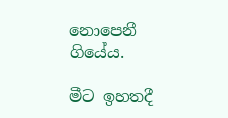නොපෙනී ගියේය.

මීට ඉහතදී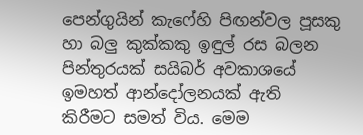පෙන්ගුයින් කැෆේහි පිඟන්වල පූසකු හා බලු කුක්කකු ඉඳුල් රස බලන පින්තුරයක් සයිබර් අවකාශයේ ඉමහත් ආන්දෝලනයක් ඇති කිරීමට සමත් විය. මෙම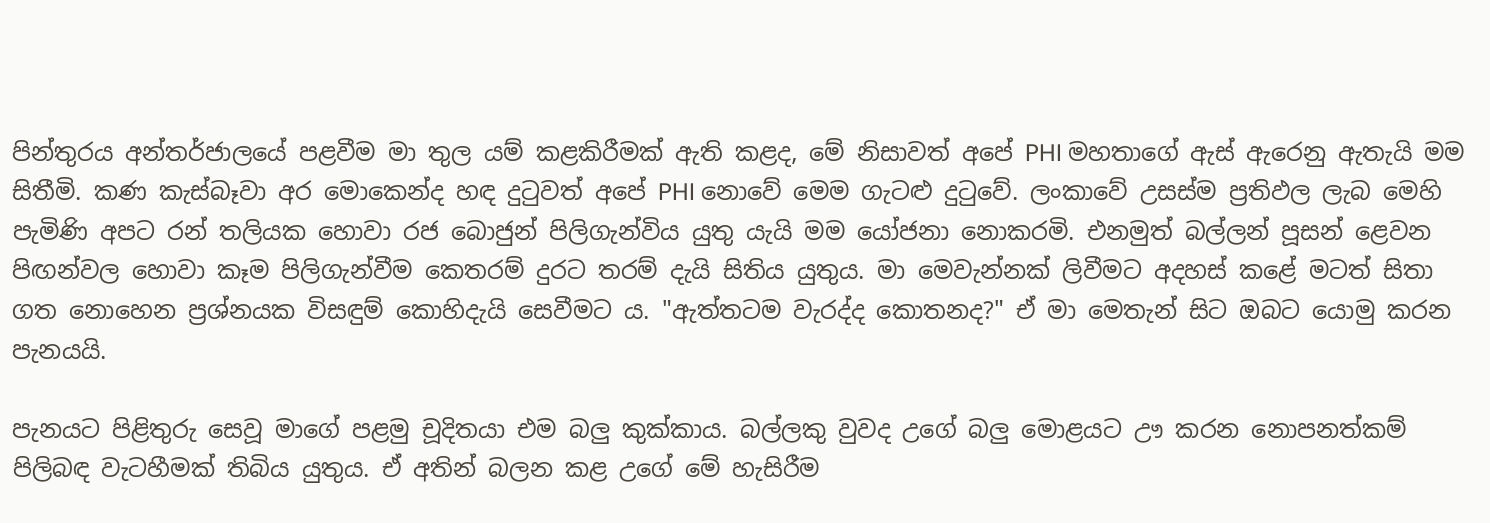පින්තුරය අන්තර්ජාලයේ පළවීම මා තුල යම් කළකිරීමක් ඇති කළද, මේ නිසාවත් අපේ PHI මහතාගේ ඇස් ඇරෙනු ඇතැයි මම සිතීමි. කණ කැස්බෑවා අර මොකෙන්ද හඳ දුටුවත් අපේ PHI නොවේ මෙම ගැටළු දුටුවේ. ලංකාවේ උසස්ම ප්‍රතිඵල ලැබ මෙහි පැමිණි අපට රන් තලියක හොවා රජ බොජුන් පිලිගැන්විය යුතු යැයි මම යෝජනා නොකරමි. එනමුත් බල්ලන් පූසන් ළෙවන පිඟන්වල හොවා කෑම පිලිගැන්වීම කෙතරම් දුරට තරම් දැයි සිතිය යුතුය. මා මෙවැන්නක් ලිවීමට අදහස් කළේ මටත් සිතා ගත නොහෙන ප්‍රශ්නයක විසඳුම් කොහිදැයි සෙවීමට ය. "ඇත්තටම වැරද්ද කොතනද?" ඒ මා මෙතැන් සිට ඔබට යොමු කරන පැනයයි.

පැනයට පිළිතුරු සෙවූ මාගේ පළමු චූදිතයා එම බලු කුක්කාය. බල්ලකු වුවද උගේ බලු මොළයට ඌ කරන නොපනත්කම් පිලිබඳ වැටහීමක් තිබිය යුතුය. ඒ අතින් බලන කළ උගේ මේ හැසිරීම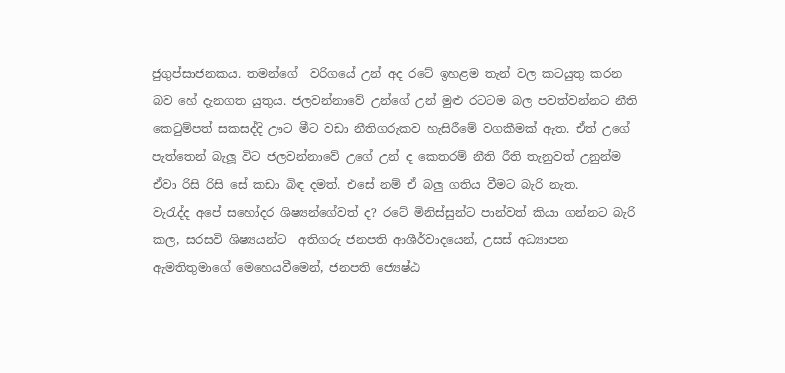ජුගුප්සාජනකය. තමන්ගේ  වරිගයේ උන් අද රටේ ඉහළම තැන් වල කටයුතු කරන බව හේ දැනගත යුතුය. ජලවන්නාවේ උන්ගේ උන් මුළු රටටම බල පවත්වන්නට නීති කෙටුම්පත් සකසද්දි ඌට මීට වඩා නීතිගරුකව හැසිරීමේ වගකීමක් ඇත. ඒත් උගේ පැත්තෙන් බැලූ විට ජලවන්නාවේ උගේ උන් ද කෙතරම් නීති රීති තැනුවත් උනුන්ම ඒවා රිසි රිසි සේ කඩා බිඳ දමත්. එසේ නම් ඒ බලු ගතිය වීමට බැරි නැත.
වැරැද්ද අපේ සහෝදර ශිෂ්‍යන්ගේවත් ද? රටේ මිනිස්සුන්ට පාන්වත් කියා ගන්නට බැරි කල, සරසවි ශිෂ්‍යයන්ට  අතිගරු ජනපති ආශීර්වාදයෙන්, උසස් අධ්‍යාපන ඇමතිතුමාගේ මෙහෙයවීමෙන්, ජනපති ජ්‍යෙෂ්ඨ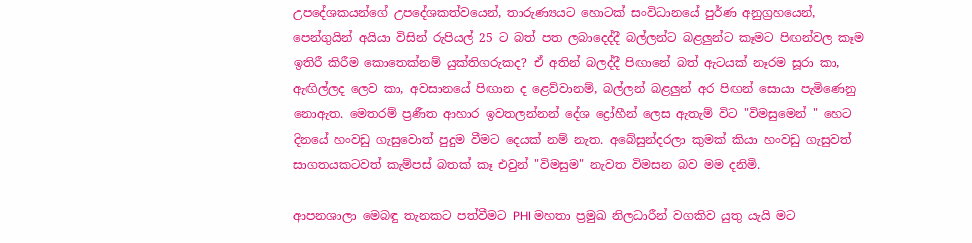උපදේශකයන්ගේ උපදේශකත්වයෙන්, තාරුණ්‍යයට හොටක් සංවිධානයේ පුර්ණ අනුග්‍රහයෙන්, පෙන්ගුයින් අයියා විසින් රුපියල් 25 ට බත් පත ලබාදෙද්දී බල්ලන්ට බළලුන්ට කෑමට පිඟන්වල කෑම ඉතිරී කිරීම කොතෙක්නම් යුක්තිගරුකද? ඒ අතින් බලද්දී පිඟානේ බත් ඇටයක් නෑරම සූරා කා, ඇඟිල්ලද ලෙව කා, අවසානයේ පිඟාන ද ළෙව්වානම්, බල්ලන් බළලුන් අර පිඟන් සොයා පැමිණෙනු නොඇත. මෙතරම් ප්‍රණීත ආහාර ඉවතලන්නන් දේශ ද්‍රෝහීන් ලෙස ඇතැම් විට "විමසුමෙන් " හෙට දිනයේ හංවඩු ගැසුවොත් පුදුම වීමට දෙයක් නම් නැත. අබේසුන්දරලා කුමක් කියා හංවඩු ගැසුවත් සාගතයකටවත් කැම්පස් බතක් කෑ එවුන් "විමසුම" නැවත විමසන බව මම දනිමි.

ආපනශාලා මෙබඳු තැනකට පත්වීමට PHI මහතා ප්‍රමුඛ නිලධාරීන් වගකිව යුතු යැයි මට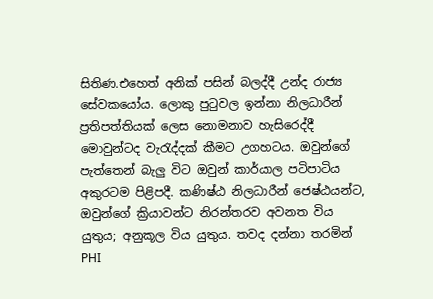සිතිණ.එහෙත් අනික් පසින් බලද්දී උන්ද රාජ්‍ය සේවකයෝය. ලොකු පුටුවල ඉන්නා නිලධාරීන් ප්‍රතිපත්තියක් ලෙස නොමනාව හැසිරෙද්දී මොවුන්ටද වැරැද්දක් කීමට උගහටය. ඔවුන්ගේ පැත්තෙන් බැලු විට ඔවුන් කාර්යාල පටිපාටිය අකුරටම පිළිපදී. කණිෂ්ඨ නිලධාරීන් ජෙෂ්ඨයන්ට, ඔවුන්ගේ ක්‍රියාවන්ට නිරන්තරව අවනත විය යුතුය; අනුකූල විය යුතුය. තවද දන්නා තරමින් PHI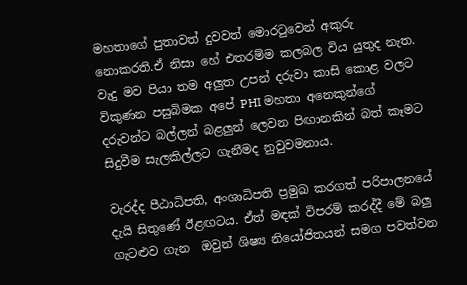මහතාගේ පුතාවත් දුවවත් මොරටුවෙන් අකුරු නොකරති.ඒ නිසා හේ එතරම්ම කලබල විය යුතුද නැත. වැදු මව පියා තම අලුත උපන් දරුවා කාසි කොළ වලට විකුණන පසුබිමක අපේ PHI මහතා අනෙකුන්ගේ දරුවන්ට බල්ලන් බළලුන් ලෙවන පිඟානකින් බත් කෑමට සිදුවීම සැලකිල්ලට ගැනීමද නුවුවමනාය.

වැරද්ද පීඨාධිපති, අංශාධිපති ප්‍රමුඛ කරගත් පරිපාලනයේ දැයි සිතුණේ ඊළඟටය. ඒත් මඳක් විපරම් කරද්දී මේ බලු ගැටළුව ගැන  ඔවුන් ශිෂ්‍ය නියෝජිතයන් සමග පවත්වන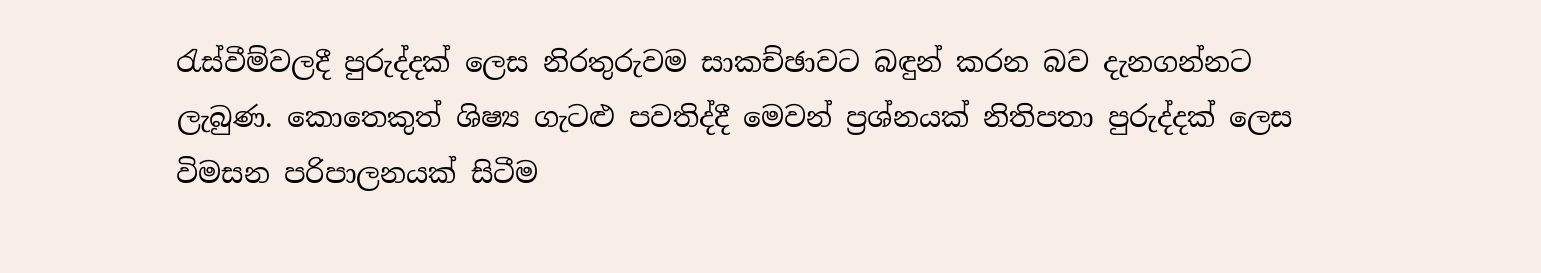රැස්වීම්වලදී පුරුද්දක් ලෙස නිරතුරුවම සාකච්ඡාවට බඳුන් කරන බව දැනගන්නට ලැබුණ. කොතෙකුත් ශිෂ්‍ය ගැටළු පවතිද්දී මෙවන් ප්‍රශ්නයක් නිතිපතා පුරුද්දක් ලෙස විමසන පරිපාලනයක් සිටීම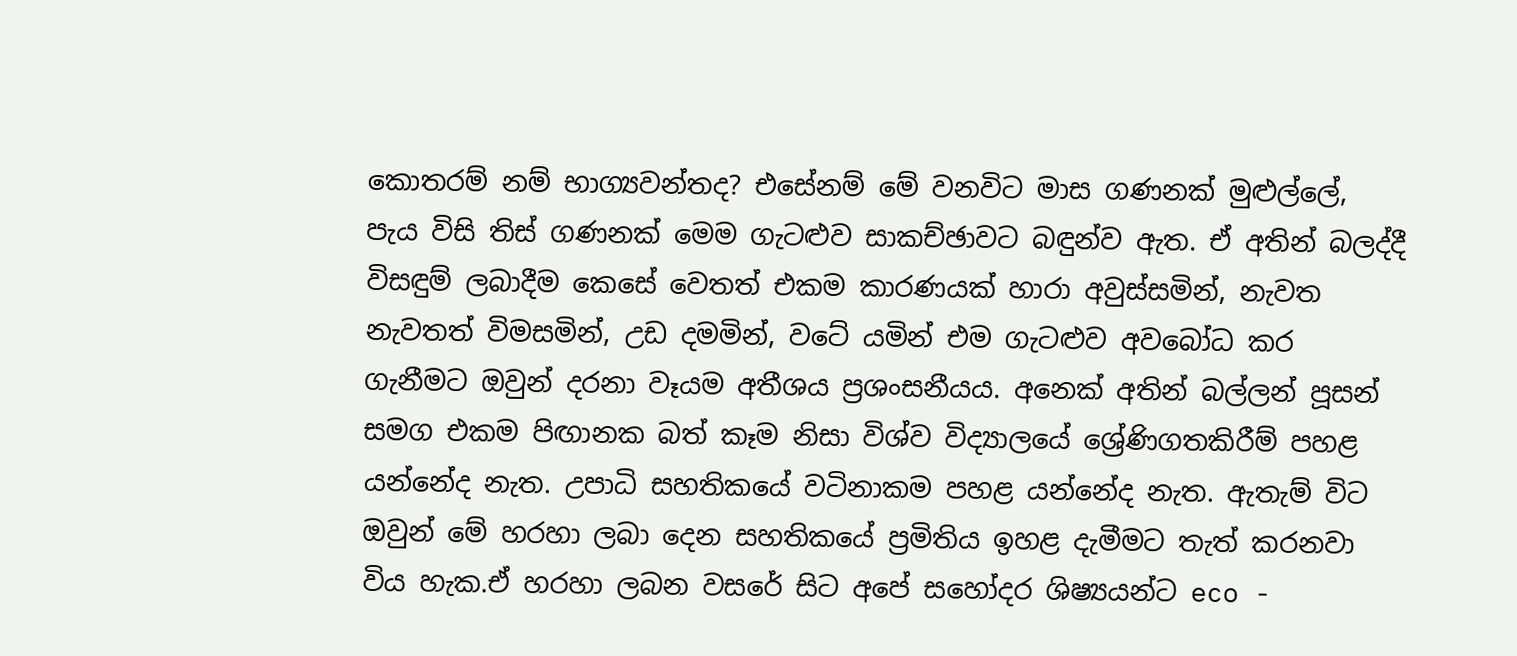කොතරම් නම් භාග්‍යවන්තද? එසේනම් මේ වනවිට මාස ගණනක් මුළුල්ලේ, පැය විසි තිස් ගණනක් මෙම ගැටළුව සාකච්ඡාවට බඳුන්ව ඇත. ඒ අතින් බලද්දී විසඳුම් ලබාදීම කෙසේ වෙතත් එකම කාරණයක් හාරා අවුස්සමින්, නැවත නැවතත් විමසමින්, උඩ දමමින්, වටේ යමින් එම ගැටළුව අවබෝධ කර ගැනීමට ඔවුන් දරනා වෑයම අතීශය ප්‍රශංසනීයය. අනෙක් අතින් බල්ලන් පූසන් සමග එකම පිඟානක බත් කෑම නිසා විශ්ව විද්‍යාලයේ ශ්‍රේණිගතකිරීම් පහළ යන්නේද නැත. උපාධි සහතිකයේ වටිනාකම පහළ යන්නේද නැත. ඇතැම් විට ඔවුන් මේ හරහා ලබා දෙන සහතිකයේ ප්‍රමිතිය ඉහළ දැමීමට තැත් කරනවා විය හැක.ඒ හරහා ලබන වසරේ සිට අපේ සහෝදර ශිෂ්‍යයන්ට eco -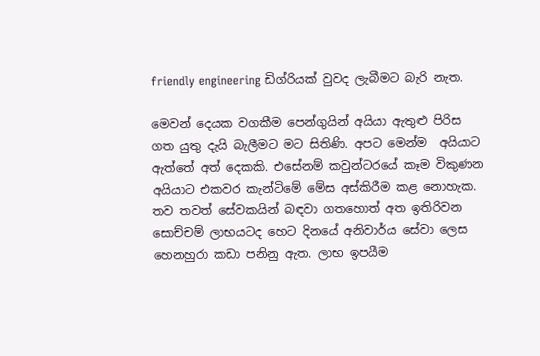friendly engineering ඩිග්රියක් වුවද ලැබීමට බැරි නැත.

මෙවන් දෙයක වගකීම පෙන්ගුයින් අයියා ඇතුළු පිරිස ගත යුතු දැයි බැලීමට මට සිතිණි. අපට මෙන්ම  අයියාට ඇත්තේ අත් දෙකකි. එසේනම් කවුන්ටරයේ කෑම විකුණන අයියාට එකවර කැන්ටිමේ මේස අස්කිරීම කළ නොහැක. තව තවත් සේවකයින් බඳවා ගතහොත් අත ඉතිරිවන සොච්චම් ලාභයටද හෙට දිනයේ අනිවාර්ය සේවා ලෙස හෙනහුරා කඩා පනිනු ඇත. ලාභ ඉපයීම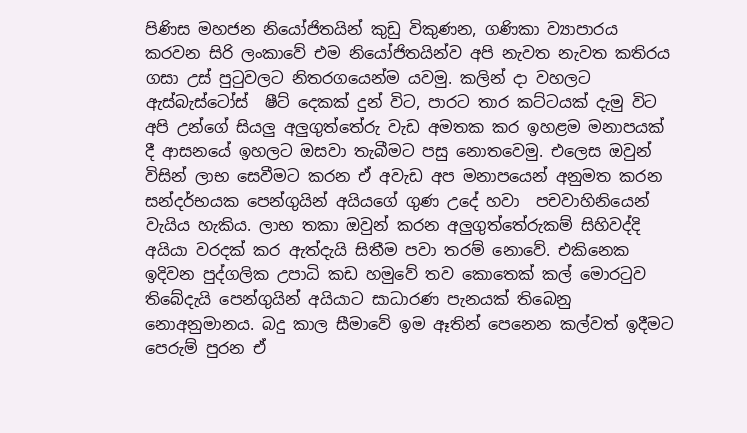පිණිස මහජන නියෝජිතයින් කුඩු විකුණන, ගණිකා ව්‍යාපාරය කරවන සිරි ලංකාවේ එම නියෝජිතයින්ව අපි නැවත නැවත කතිරය ගසා උස් පුටුවලට නිතරගයෙන්ම යවමු. කලින් දා වහලට ඇස්බැස්ටෝස්  ෂීට් දෙකක් දුන් විට, පාරට තාර කට්ටයක් දැමු විට අපි උන්ගේ සියලු අලුගුත්තේරු වැඩ අමතක කර ඉහළම මනාපයක් දී ආසනයේ ඉහලට ඔසවා තැබීමට පසු නොතවෙමු. එලෙස ඔවුන් විසින් ලාභ සෙවීමට කරන ඒ අවැඩ අප මනාපයෙන් අනුමත කරන සන්දර්භයක පෙන්ගුයින් අයියගේ ගුණ උදේ හවා  පචවාහිනියෙන් වැයිය හැකිය. ලාභ තකා ඔවුන් කරන අලුගුත්තේරුකම් සිහිවද්දි අයියා වරදක් කර ඇත්දැයි සිතීම පවා තරම් නොවේ. එකිනෙක ඉදිවන පුද්ගලික උපාධි කඩ හමුවේ තව කොතෙක් කල් මොරටුව තිබේදැයි පෙන්ගුයින් අයියාට සාධාරණ පැනයක් තිබෙනු නොඅනුමානය. බදු කාල සීමාවේ ඉම ඈතින් පෙනෙන කල්වත් ඉදීමට පෙරුම් පුරන ඒ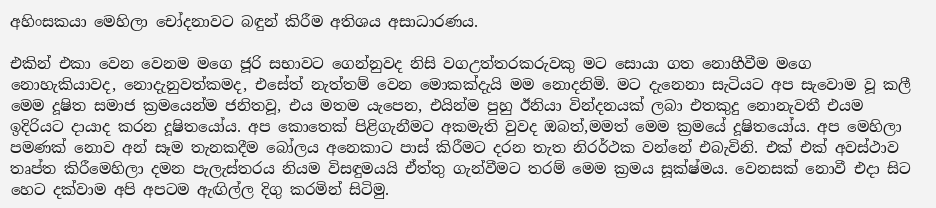අහිංසකයා මෙහිලා චෝදනාවට බඳුන් කිරීම අතිශය අසාධාරණය.

එකින් එකා වෙන වෙනම මගෙ ජූරි සභාවට ගෙන්නුවද නිසි වගඋත්තරකරුවකු මට සොයා ගත නොහීවීම මගෙ නොහැකියාවද, නොදැනුවත්කමද, එසේත් නැත්තම් වෙන මොකක්දැයි මම නොදනිමි. මට දැනෙනා සැටියට අප සැවොම වූ කලී මෙම දූෂිත සමාජ ක්‍රමයෙන්ම ජනිතවූ, එය මතම යැපෙන, එයින්ම පුහු ඊනියා වින්දනයක් ලබා එතකුදු නොනැවතී එයම ඉදිරියට දායාද කරන දූෂිතයෝය. අප කොතෙක් පිළිගැනීමට අකමැති වුවද ඔබත්,මමත් මෙම ක්‍රමයේ දූෂිතයෝය. අප මෙහිලා පමණක් නොව අන් සෑම තැනකදීම බෝලය අනෙකාට පාස් කිරීමට‍ දරන තැත නිරර්ථක වන්නේ එබැවිනි. එක් එක් අවස්ථාව තෘප්ත කිරීමෙහිලා දමන පැලැස්තරය නියම විසඳුමයයි ඒත්තු ගැන්වීමට තරම් මෙම ක්‍රමය සූක්ෂ්මය. වෙනසක් නොවී එදා සිට හෙට දක්වාම අපි අපටම ඇඟිල්ල දිගු කරමින් සිටිමු.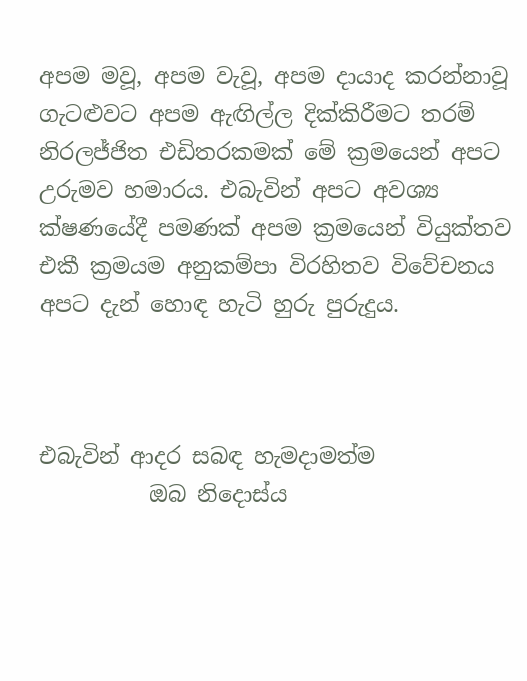අපම මවූ, අපම වැවූ, අපම දායාද කරන්නාවූ ගැටළුවට අපම ඇඟිල්ල දික්කිරීමට තරම් නිරලජ්ජිත එඩිතරකමක් මේ ක්‍රමයෙන් අපට උරුමව හමාරය. එබැවින් අපට අවශ්‍ය ක්ෂණයේදී පමණක් අපම ක්‍රමයෙන් වියුක්තව එකී ක්‍රමයම අනුකම්පා විරහිතව විවේචනය අපට දැන් හොඳ හැටි හුරු පුරුදුය.



එබැවින් ආදර සබඳ හැමදාමත්ම
          ඔබ නිදොස්ය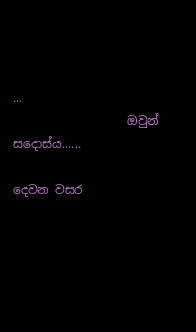...
                   ඔවුන් සදොස්ය......

දෙවන වසර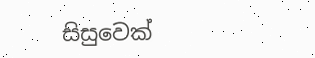සිසුවෙක්